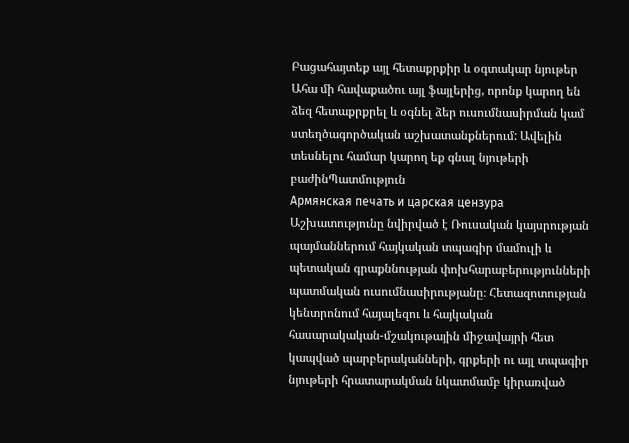Բացահայտեք այլ հետաքրքիր և օգտակար նյութեր
Ահա մի հավաքածու այլ ֆայլերից, որոնք կարող են ձեզ հետաքրքրել և օգնել ձեր ուսումնասիրման կամ ստեղծագործական աշխատանքներում: Ավելին տեսնելու համար կարող եք գնալ նյութերի բաժինՊատմություն
Армянская печать и царская цензура
Աշխատությունը նվիրված է Ռուսական կայսրության պայմաններում հայկական տպագիր մամուլի և պետական գրաքննության փոխհարաբերությունների պատմական ուսումնասիրությանը։ Հետազոտության կենտրոնում հայալեզու և հայկական հասարակական-մշակութային միջավայրի հետ կապված պարբերականների, գրքերի ու այլ տպագիր նյութերի հրատարակման նկատմամբ կիրառված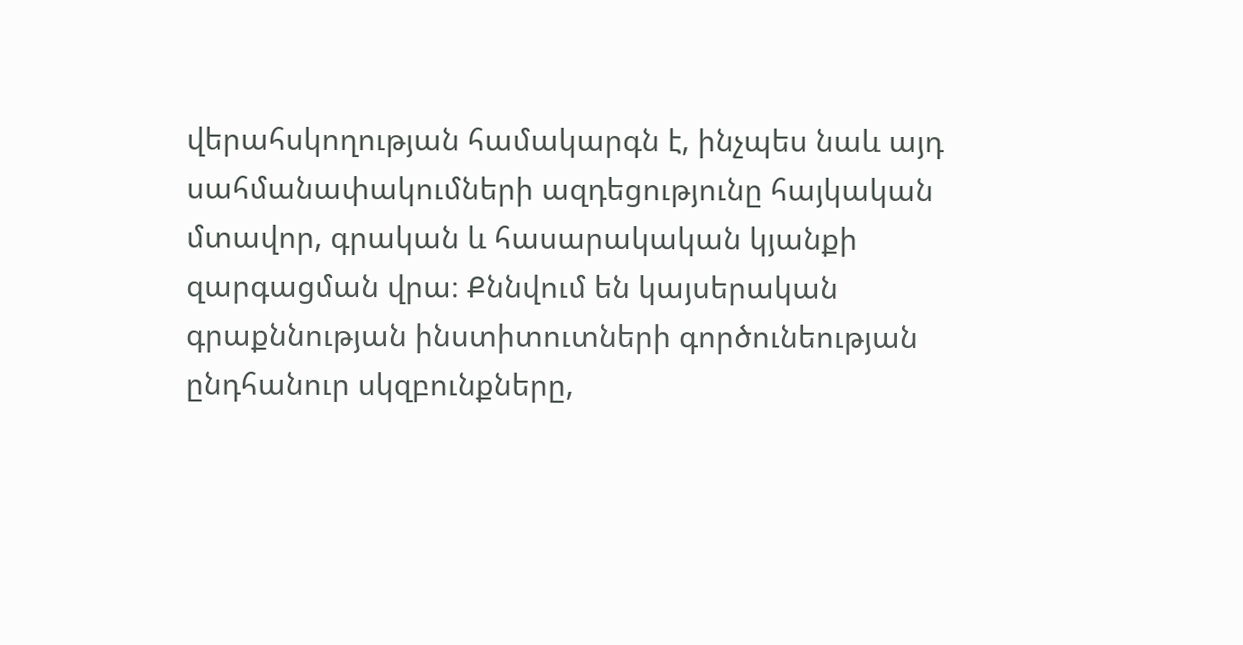վերահսկողության համակարգն է, ինչպես նաև այդ սահմանափակումների ազդեցությունը հայկական մտավոր, գրական և հասարակական կյանքի զարգացման վրա։ Քննվում են կայսերական գրաքննության ինստիտուտների գործունեության ընդհանուր սկզբունքները,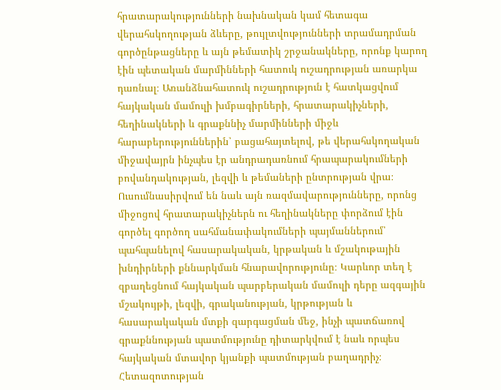հրատարակությունների նախնական կամ հետագա վերահսկողության ձևերը, թույլտվությունների տրամադրման գործընթացները և այն թեմատիկ շրջանակները, որոնք կարող էին պետական մարմինների հատուկ ուշադրության առարկա դառնալ։ Առանձնահատուկ ուշադրություն է հատկացվում հայկական մամուլի խմբագիրների, հրատարակիչների, հեղինակների և գրաքննիչ մարմինների միջև հարաբերություններին՝ բացահայտելով, թե վերահսկողական միջավայրն ինչպես էր անդրադառնում հրապարակումների բովանդակության, լեզվի և թեմաների ընտրության վրա։ Ուսումնասիրվում են նաև այն ռազմավարությունները, որոնց միջոցով հրատարակիչներն ու հեղինակները փորձում էին գործել գործող սահմանափակումների պայմաններում՝ պահպանելով հասարակական, կրթական և մշակութային խնդիրների քննարկման հնարավորությունը։ Կարևոր տեղ է զբաղեցնում հայկական պարբերական մամուլի դերը ազգային մշակույթի, լեզվի, գրականության, կրթության և հասարակական մտքի զարգացման մեջ, ինչի պատճառով գրաքննության պատմությունը դիտարկվում է նաև որպես հայկական մտավոր կյանքի պատմության բաղադրիչ։ Հետազոտության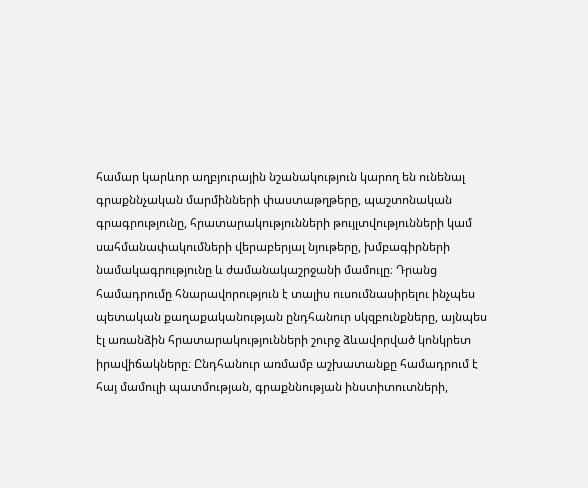համար կարևոր աղբյուրային նշանակություն կարող են ունենալ գրաքննչական մարմինների փաստաթղթերը, պաշտոնական գրագրությունը, հրատարակությունների թույլտվությունների կամ սահմանափակումների վերաբերյալ նյութերը, խմբագիրների նամակագրությունը և ժամանակաշրջանի մամուլը։ Դրանց համադրումը հնարավորություն է տալիս ուսումնասիրելու ինչպես պետական քաղաքականության ընդհանուր սկզբունքները, այնպես էլ առանձին հրատարակությունների շուրջ ձևավորված կոնկրետ իրավիճակները։ Ընդհանուր առմամբ աշխատանքը համադրում է հայ մամուլի պատմության, գրաքննության ինստիտուտների,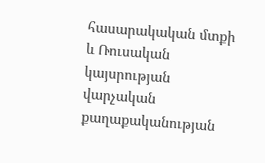հասարակական մտքի և Ռուսական կայսրության վարչական քաղաքականության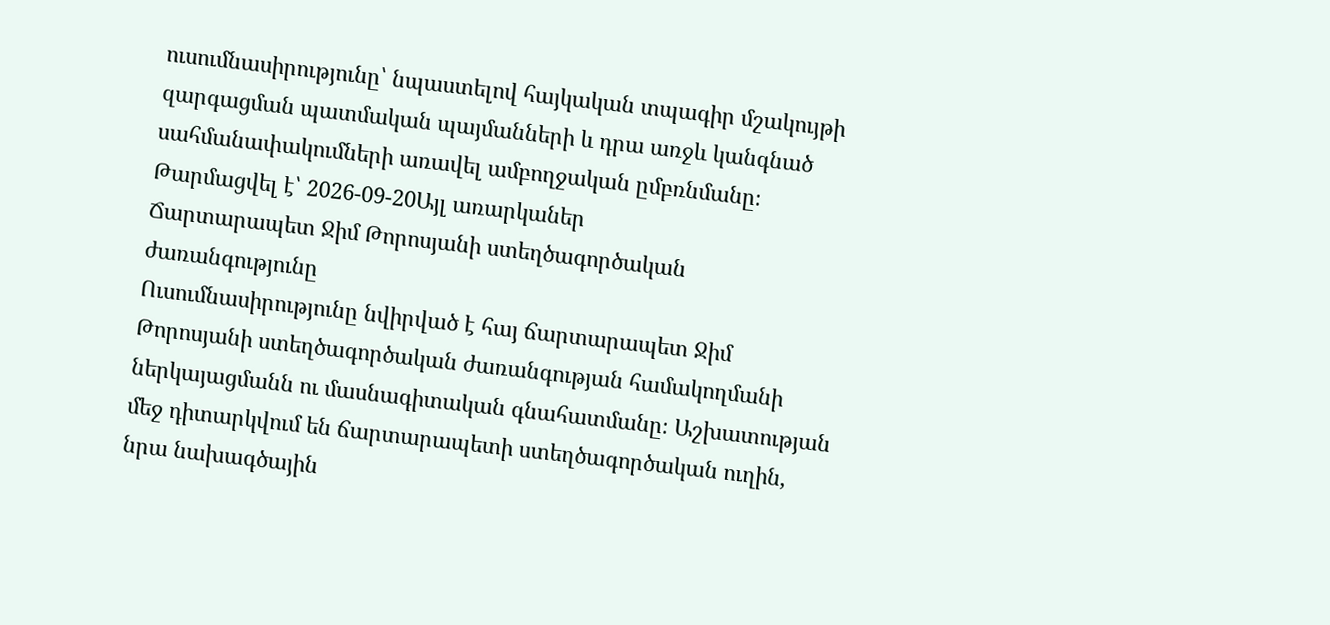ուսումնասիրությունը՝ նպաստելով հայկական տպագիր մշակույթի զարգացման պատմական պայմանների և դրա առջև կանգնած սահմանափակումների առավել ամբողջական ըմբռնմանը։
Թարմացվել է՝ 2026-09-20Այլ առարկաներ
Ճարտարապետ Ջիմ Թորոսյանի ստեղծագործական ժառանգությունը
Ուսումնասիրությունը նվիրված է հայ ճարտարապետ Ջիմ Թորոսյանի ստեղծագործական ժառանգության համակողմանի ներկայացմանն ու մասնագիտական գնահատմանը։ Աշխատության մեջ դիտարկվում են ճարտարապետի ստեղծագործական ուղին, նրա նախագծային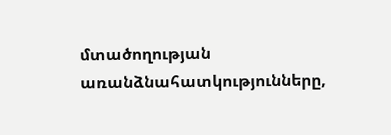մտածողության առանձնահատկությունները,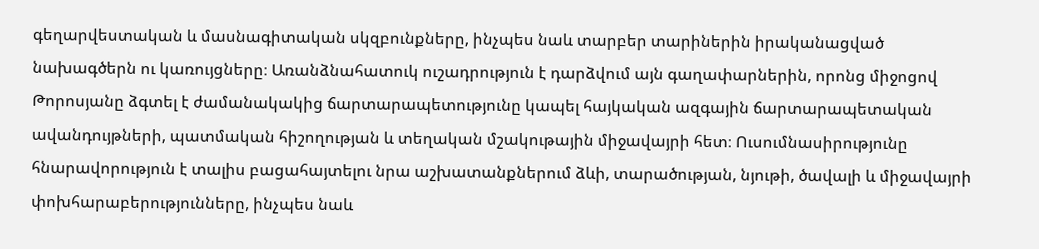գեղարվեստական և մասնագիտական սկզբունքները, ինչպես նաև տարբեր տարիներին իրականացված նախագծերն ու կառույցները։ Առանձնահատուկ ուշադրություն է դարձվում այն գաղափարներին, որոնց միջոցով Թորոսյանը ձգտել է ժամանակակից ճարտարապետությունը կապել հայկական ազգային ճարտարապետական ավանդույթների, պատմական հիշողության և տեղական մշակութային միջավայրի հետ։ Ուսումնասիրությունը հնարավորություն է տալիս բացահայտելու նրա աշխատանքներում ձևի, տարածության, նյութի, ծավալի և միջավայրի փոխհարաբերությունները, ինչպես նաև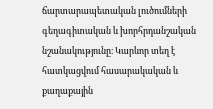ճարտարապետական լուծումների գեղագիտական և խորհրդանշական նշանակությունը։ Կարևոր տեղ է հատկացվում հասարակական և քաղաքային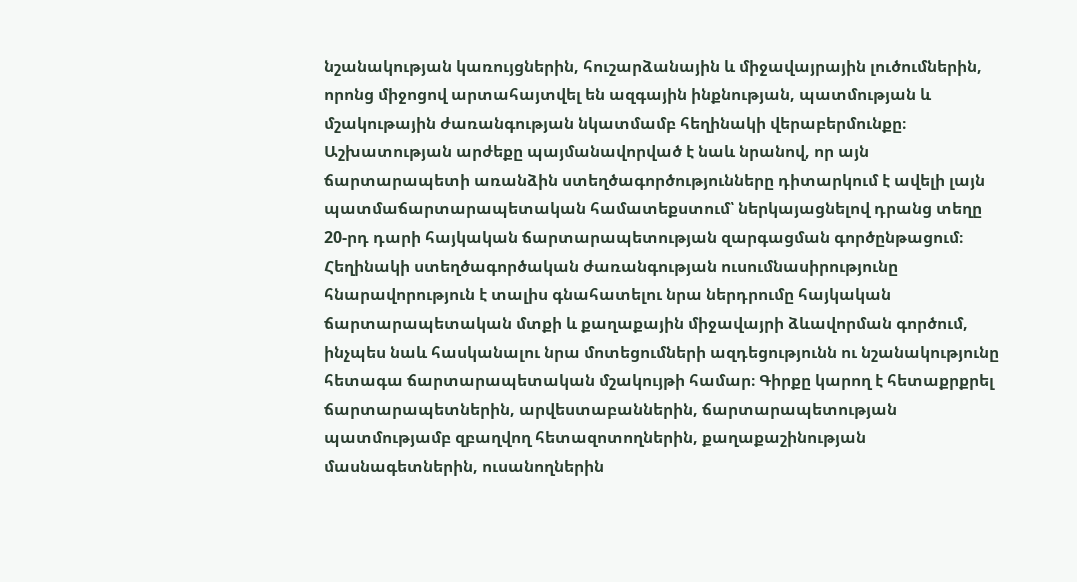նշանակության կառույցներին, հուշարձանային և միջավայրային լուծումներին, որոնց միջոցով արտահայտվել են ազգային ինքնության, պատմության և մշակութային ժառանգության նկատմամբ հեղինակի վերաբերմունքը։ Աշխատության արժեքը պայմանավորված է նաև նրանով, որ այն ճարտարապետի առանձին ստեղծագործությունները դիտարկում է ավելի լայն պատմաճարտարապետական համատեքստում՝ ներկայացնելով դրանց տեղը 20-րդ դարի հայկական ճարտարապետության զարգացման գործընթացում։ Հեղինակի ստեղծագործական ժառանգության ուսումնասիրությունը հնարավորություն է տալիս գնահատելու նրա ներդրումը հայկական ճարտարապետական մտքի և քաղաքային միջավայրի ձևավորման գործում, ինչպես նաև հասկանալու նրա մոտեցումների ազդեցությունն ու նշանակությունը հետագա ճարտարապետական մշակույթի համար։ Գիրքը կարող է հետաքրքրել ճարտարապետներին, արվեստաբաններին, ճարտարապետության պատմությամբ զբաղվող հետազոտողներին, քաղաքաշինության մասնագետներին, ուսանողներին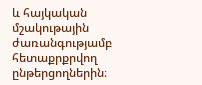և հայկական մշակութային ժառանգությամբ հետաքրքրվող ընթերցողներին։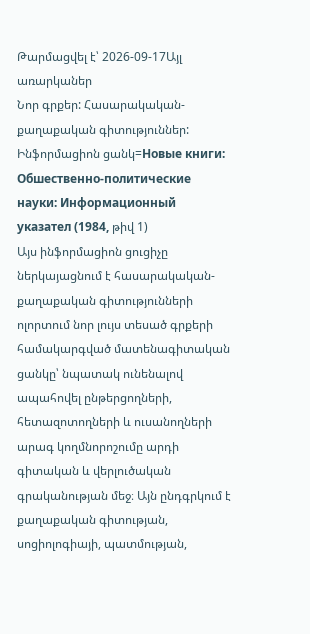Թարմացվել է՝ 2026-09-17Այլ առարկաներ
Նոր գրքեր: Հասարակական-քաղաքական գիտություններ: Ինֆորմացիոն ցանկ=Новые книги: Обшественно-политические науки: Информационный указател (1984, թիվ 1)
Այս ինֆորմացիոն ցուցիչը ներկայացնում է հասարակական-քաղաքական գիտությունների ոլորտում նոր լույս տեսած գրքերի համակարգված մատենագիտական ցանկը՝ նպատակ ունենալով ապահովել ընթերցողների, հետազոտողների և ուսանողների արագ կողմնորոշումը արդի գիտական և վերլուծական գրականության մեջ։ Այն ընդգրկում է քաղաքական գիտության, սոցիոլոգիայի, պատմության,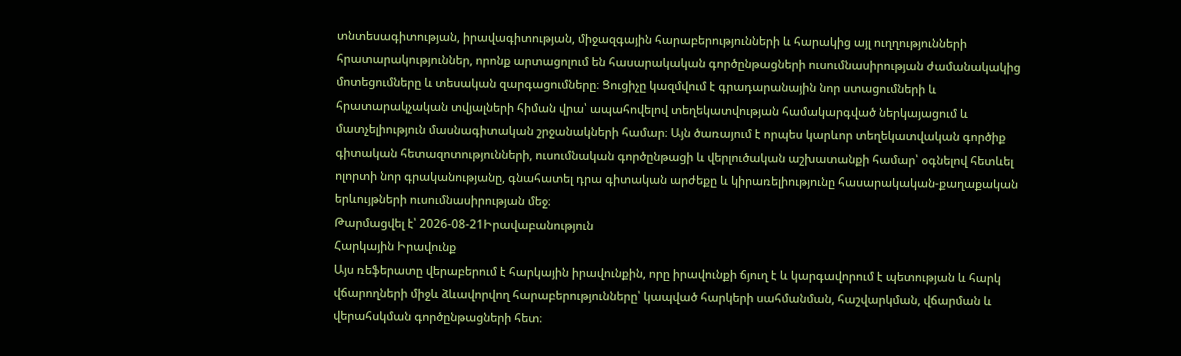տնտեսագիտության, իրավագիտության, միջազգային հարաբերությունների և հարակից այլ ուղղությունների հրատարակություններ, որոնք արտացոլում են հասարակական գործընթացների ուսումնասիրության ժամանակակից մոտեցումները և տեսական զարգացումները։ Ցուցիչը կազմվում է գրադարանային նոր ստացումների և հրատարակչական տվյալների հիման վրա՝ ապահովելով տեղեկատվության համակարգված ներկայացում և մատչելիություն մասնագիտական շրջանակների համար։ Այն ծառայում է որպես կարևոր տեղեկատվական գործիք գիտական հետազոտությունների, ուսումնական գործընթացի և վերլուծական աշխատանքի համար՝ օգնելով հետևել ոլորտի նոր գրականությանը, գնահատել դրա գիտական արժեքը և կիրառելիությունը հասարակական-քաղաքական երևույթների ուսումնասիրության մեջ։
Թարմացվել է՝ 2026-08-21Իրավաբանություն
Հարկային Իրավունք
Այս ռեֆերատը վերաբերում է հարկային իրավունքին, որը իրավունքի ճյուղ է և կարգավորում է պետության և հարկ վճարողների միջև ձևավորվող հարաբերությունները՝ կապված հարկերի սահմանման, հաշվարկման, վճարման և վերահսկման գործընթացների հետ։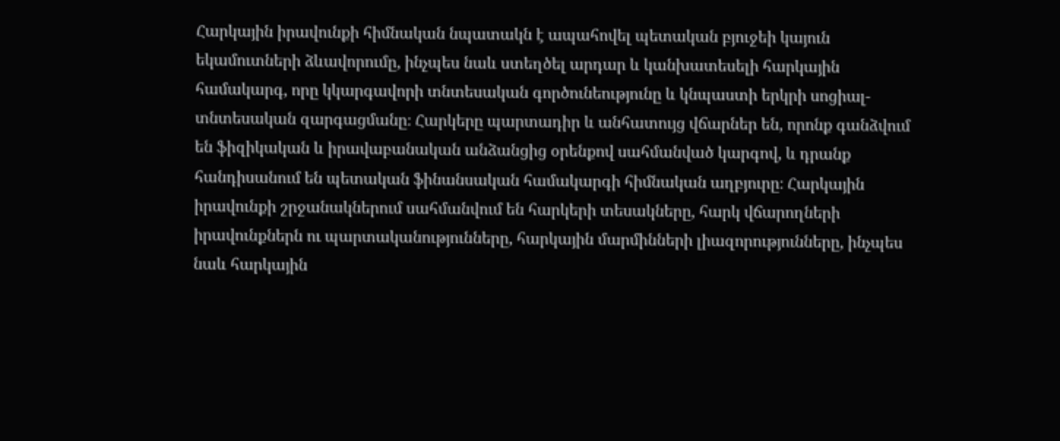Հարկային իրավունքի հիմնական նպատակն է ապահովել պետական բյուջեի կայուն եկամուտների ձևավորումը, ինչպես նաև ստեղծել արդար և կանխատեսելի հարկային համակարգ, որը կկարգավորի տնտեսական գործունեությունը և կնպաստի երկրի սոցիալ-տնտեսական զարգացմանը։ Հարկերը պարտադիր և անհատույց վճարներ են, որոնք գանձվում են ֆիզիկական և իրավաբանական անձանցից օրենքով սահմանված կարգով, և դրանք հանդիսանում են պետական ֆինանսական համակարգի հիմնական աղբյուրը։ Հարկային իրավունքի շրջանակներում սահմանվում են հարկերի տեսակները, հարկ վճարողների իրավունքներն ու պարտականությունները, հարկային մարմինների լիազորությունները, ինչպես նաև հարկային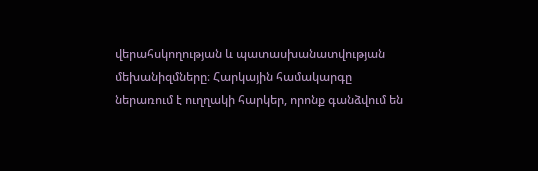վերահսկողության և պատասխանատվության մեխանիզմները։ Հարկային համակարգը ներառում է ուղղակի հարկեր, որոնք գանձվում են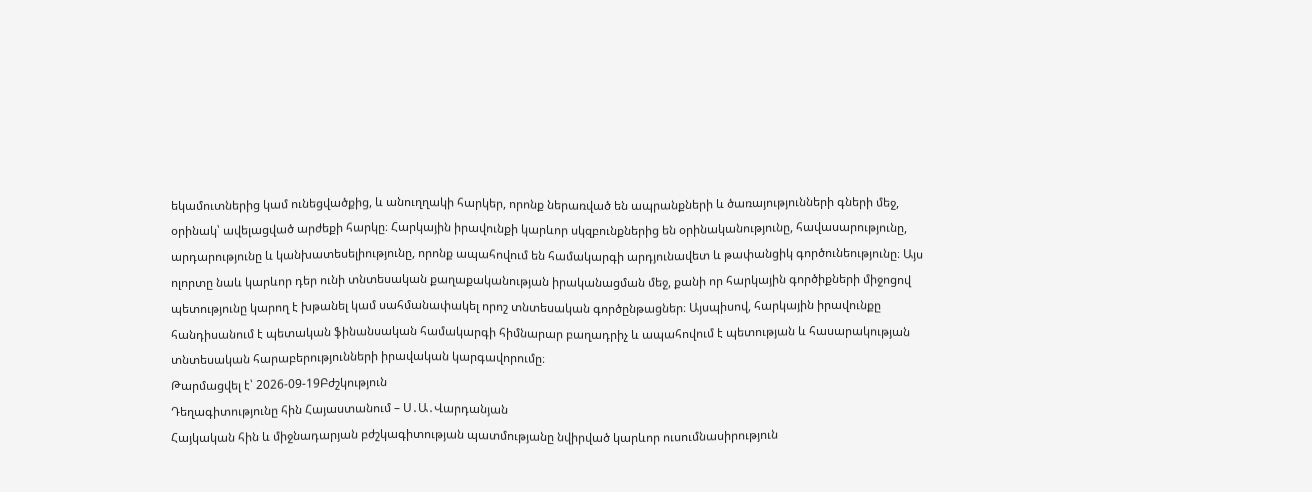եկամուտներից կամ ունեցվածքից, և անուղղակի հարկեր, որոնք ներառված են ապրանքների և ծառայությունների գների մեջ, օրինակ՝ ավելացված արժեքի հարկը։ Հարկային իրավունքի կարևոր սկզբունքներից են օրինականությունը, հավասարությունը, արդարությունը և կանխատեսելիությունը, որոնք ապահովում են համակարգի արդյունավետ և թափանցիկ գործունեությունը։ Այս ոլորտը նաև կարևոր դեր ունի տնտեսական քաղաքականության իրականացման մեջ, քանի որ հարկային գործիքների միջոցով պետությունը կարող է խթանել կամ սահմանափակել որոշ տնտեսական գործընթացներ։ Այսպիսով, հարկային իրավունքը հանդիսանում է պետական ֆինանսական համակարգի հիմնարար բաղադրիչ և ապահովում է պետության և հասարակության տնտեսական հարաբերությունների իրավական կարգավորումը։
Թարմացվել է՝ 2026-09-19Բժշկություն
Դեղագիտությունը հին Հայաստանում – Ս․Ա․Վարդանյան
Հայկական հին և միջնադարյան բժշկագիտության պատմությանը նվիրված կարևոր ուսումնասիրություն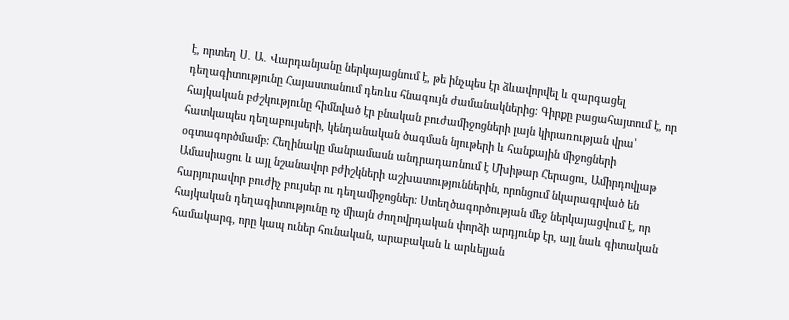է, որտեղ Ս․ Ա․ Վարդանյանը ներկայացնում է, թե ինչպես էր ձևավորվել և զարգացել դեղագիտությունը Հայաստանում դեռևս հնագույն ժամանակներից։ Գիրքը բացահայտում է, որ հայկական բժշկությունը հիմնված էր բնական բուժամիջոցների լայն կիրառության վրա՝ հատկապես դեղաբույսերի, կենդանական ծագման նյութերի և հանքային միջոցների օգտագործմամբ։ Հեղինակը մանրամասն անդրադառնում է Մխիթար Հերացու, Ամիրդովլաթ Ամասիացու և այլ նշանավոր բժիշկների աշխատություններին, որոնցում նկարագրված են հարյուրավոր բուժիչ բույսեր ու դեղամիջոցներ։ Ստեղծագործության մեջ ներկայացվում է, որ հայկական դեղագիտությունը ոչ միայն ժողովրդական փորձի արդյունք էր, այլ նաև գիտական համակարգ, որը կապ ուներ հունական, արաբական և արևելյան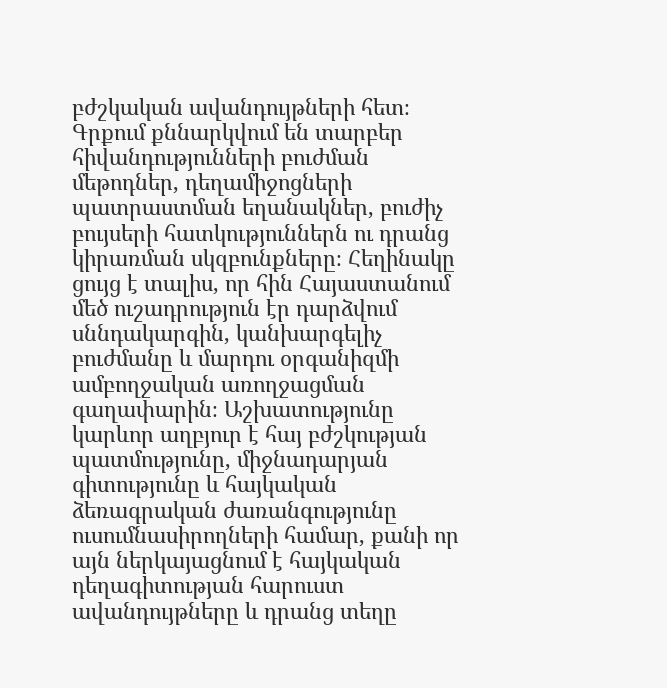բժշկական ավանդույթների հետ։ Գրքում քննարկվում են տարբեր հիվանդությունների բուժման մեթոդներ, դեղամիջոցների պատրաստման եղանակներ, բուժիչ բույսերի հատկություններն ու դրանց կիրառման սկզբունքները։ Հեղինակը ցույց է տալիս, որ հին Հայաստանում մեծ ուշադրություն էր դարձվում սննդակարգին, կանխարգելիչ բուժմանը և մարդու օրգանիզմի ամբողջական առողջացման գաղափարին։ Աշխատությունը կարևոր աղբյուր է հայ բժշկության պատմությունը, միջնադարյան գիտությունը և հայկական ձեռագրական ժառանգությունը ուսումնասիրողների համար, քանի որ այն ներկայացնում է հայկական դեղագիտության հարուստ ավանդույթները և դրանց տեղը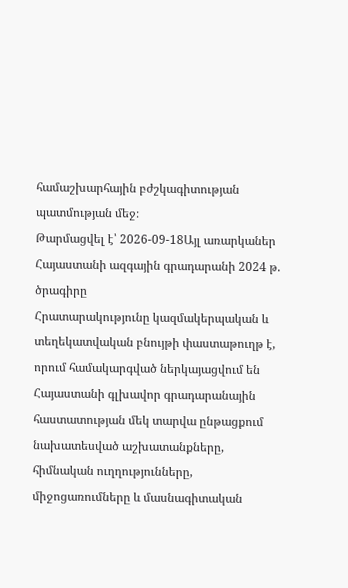համաշխարհային բժշկագիտության պատմության մեջ։
Թարմացվել է՝ 2026-09-18Այլ առարկաներ
Հայաստանի ազգային գրադարանի 2024 թ. ծրագիրը
Հրատարակությունը կազմակերպական և տեղեկատվական բնույթի փաստաթուղթ է, որում համակարգված ներկայացվում են Հայաստանի գլխավոր գրադարանային հաստատության մեկ տարվա ընթացքում նախատեսված աշխատանքները, հիմնական ուղղությունները, միջոցառումները և մասնագիտական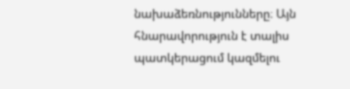նախաձեռնությունները։ Այն հնարավորություն է տալիս պատկերացում կազմելու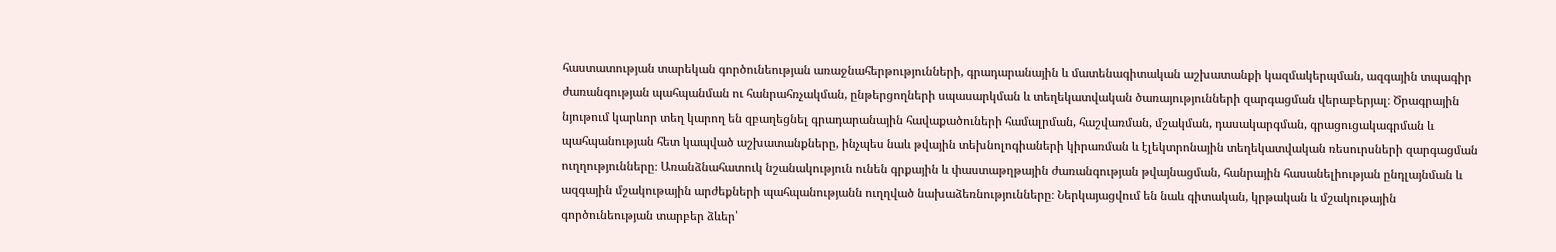հաստատության տարեկան գործունեության առաջնահերթությունների, գրադարանային և մատենագիտական աշխատանքի կազմակերպման, ազգային տպագիր ժառանգության պահպանման ու հանրահռչակման, ընթերցողների սպասարկման և տեղեկատվական ծառայությունների զարգացման վերաբերյալ։ Ծրագրային նյութում կարևոր տեղ կարող են զբաղեցնել գրադարանային հավաքածուների համալրման, հաշվառման, մշակման, դասակարգման, գրացուցակագրման և պահպանության հետ կապված աշխատանքները, ինչպես նաև թվային տեխնոլոգիաների կիրառման և էլեկտրոնային տեղեկատվական ռեսուրսների զարգացման ուղղությունները։ Առանձնահատուկ նշանակություն ունեն գրքային և փաստաթղթային ժառանգության թվայնացման, հանրային հասանելիության ընդլայնման և ազգային մշակութային արժեքների պահպանությանն ուղղված նախաձեռնությունները։ Ներկայացվում են նաև գիտական, կրթական և մշակութային գործունեության տարբեր ձևեր՝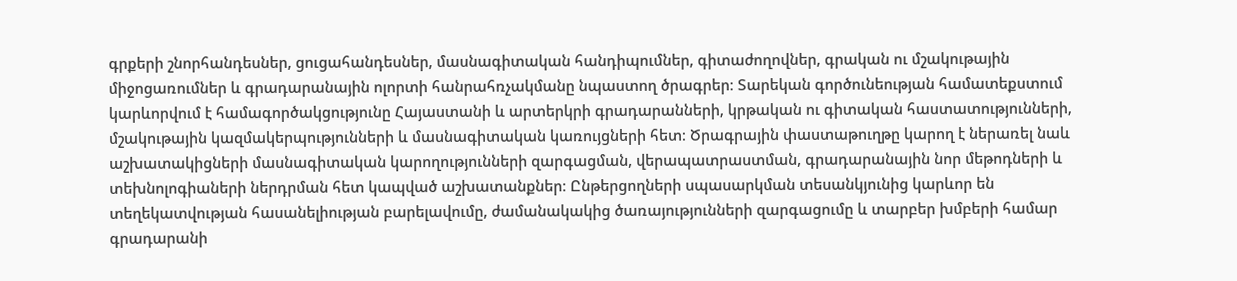գրքերի շնորհանդեսներ, ցուցահանդեսներ, մասնագիտական հանդիպումներ, գիտաժողովներ, գրական ու մշակութային միջոցառումներ և գրադարանային ոլորտի հանրահռչակմանը նպաստող ծրագրեր։ Տարեկան գործունեության համատեքստում կարևորվում է համագործակցությունը Հայաստանի և արտերկրի գրադարանների, կրթական ու գիտական հաստատությունների, մշակութային կազմակերպությունների և մասնագիտական կառույցների հետ։ Ծրագրային փաստաթուղթը կարող է ներառել նաև աշխատակիցների մասնագիտական կարողությունների զարգացման, վերապատրաստման, գրադարանային նոր մեթոդների և տեխնոլոգիաների ներդրման հետ կապված աշխատանքներ։ Ընթերցողների սպասարկման տեսանկյունից կարևոր են տեղեկատվության հասանելիության բարելավումը, ժամանակակից ծառայությունների զարգացումը և տարբեր խմբերի համար գրադարանի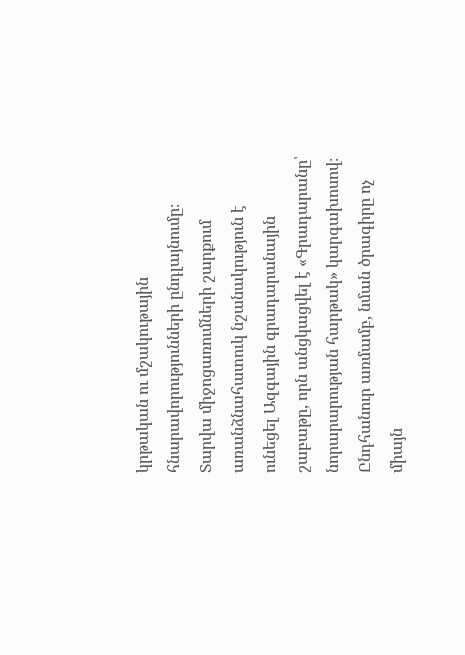կրթական ու մշակութային հնարավորությունների ընդլայնումը։ Տարվա միջոցառումների շարքում առանձնահատուկ նշանակություն է ունեցել Ազգային գրադարանային շաբաթը, որն անցկացվել է «Գրադարանը՝ նորարարության հարթակ» կարգախոսով։ Ընդհանուր առմամբ, նման ծրագիրը ոչ միայն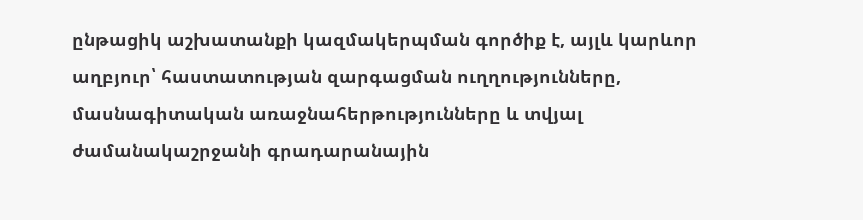ընթացիկ աշխատանքի կազմակերպման գործիք է, այլև կարևոր աղբյուր՝ հաստատության զարգացման ուղղությունները, մասնագիտական առաջնահերթությունները և տվյալ ժամանակաշրջանի գրադարանային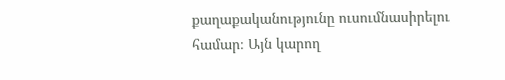քաղաքականությունը ուսումնասիրելու համար։ Այն կարող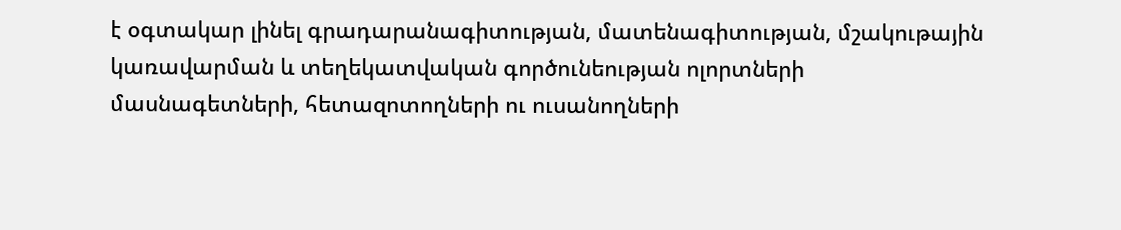է օգտակար լինել գրադարանագիտության, մատենագիտության, մշակութային կառավարման և տեղեկատվական գործունեության ոլորտների մասնագետների, հետազոտողների ու ուսանողների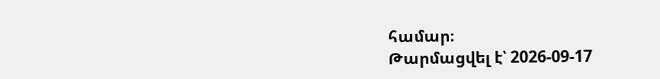համար։
Թարմացվել է՝ 2026-09-17